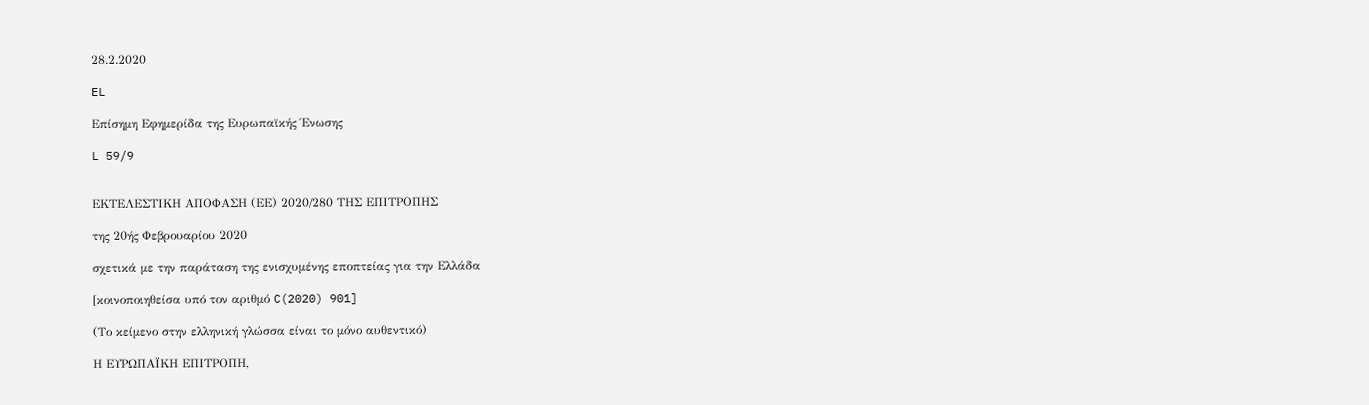28.2.2020

EL

Επίσημη Εφημερίδα της Ευρωπαϊκής Ένωσης

L 59/9


ΕΚΤΕΛΕΣΤΙΚΗ ΑΠΟΦΑΣΗ (ΕΕ) 2020/280 ΤΗΣ ΕΠΙΤΡΟΠΗΣ

της 20ής Φεβρουαρίου 2020

σχετικά με την παράταση της ενισχυμένης εποπτείας για την Ελλάδα

[κοινοποιηθείσα υπό τον αριθμό C(2020) 901]

(Το κείμενο στην ελληνική γλώσσα είναι το μόνο αυθεντικό)

Η ΕΥΡΩΠΑΪΚΗ ΕΠΙΤΡΟΠΗ,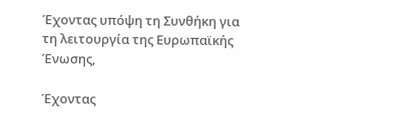Έχοντας υπόψη τη Συνθήκη για τη λειτουργία της Ευρωπαϊκής Ένωσης,

Έχοντας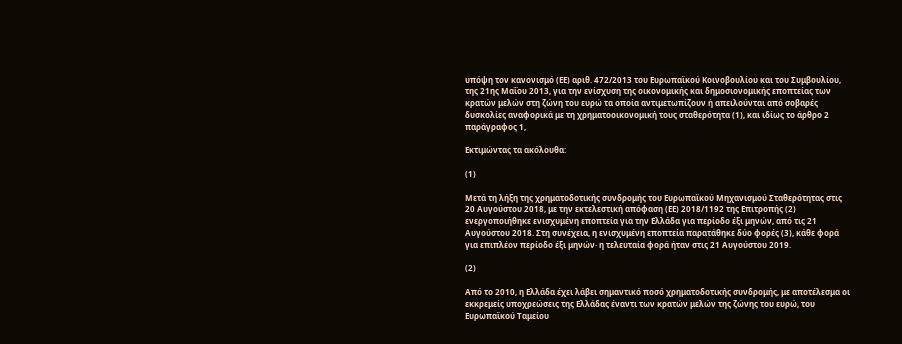υπόψη τον κανονισμό (ΕΕ) αριθ. 472/2013 του Ευρωπαϊκού Κοινοβουλίου και του Συμβουλίου, της 21ης Μαΐου 2013, για την ενίσχυση της οικονομικής και δημοσιονομικής εποπτείας των κρατών μελών στη ζώνη του ευρώ τα οποία αντιμετωπίζουν ή απειλούνται από σοβαρές δυσκολίες αναφορικά με τη χρηματοοικονομική τους σταθερότητα (1), και ιδίως το άρθρο 2 παράγραφος 1,

Εκτιμώντας τα ακόλουθα:

(1)

Μετά τη λήξη της χρηματοδοτικής συνδρομής του Ευρωπαϊκού Μηχανισμού Σταθερότητας στις 20 Αυγούστου 2018, με την εκτελεστική απόφαση (ΕΕ) 2018/1192 της Επιτροπής (2) ενεργοποιήθηκε ενισχυμένη εποπτεία για την Ελλάδα για περίοδο έξι μηνών, από τις 21 Αυγούστου 2018. Στη συνέχεια, η ενισχυμένη εποπτεία παρατάθηκε δύο φορές (3), κάθε φορά για επιπλέον περίοδο έξι μηνών· η τελευταία φορά ήταν στις 21 Αυγούστου 2019.

(2)

Από το 2010, η Ελλάδα έχει λάβει σημαντικό ποσό χρηματοδοτικής συνδρομής, με αποτέλεσμα οι εκκρεμείς υποχρεώσεις της Ελλάδας έναντι των κρατών μελών της ζώνης του ευρώ, του Ευρωπαϊκού Ταμείου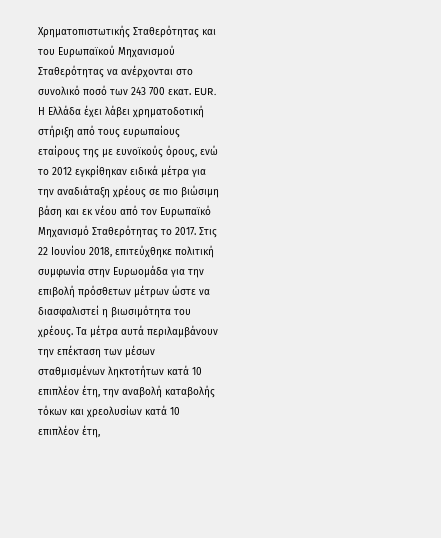Χρηματοπιστωτικής Σταθερότητας και του Ευρωπαϊκού Μηχανισμού Σταθερότητας να ανέρχονται στο συνολικό ποσό των 243 700 εκατ. EUR. Η Ελλάδα έχει λάβει χρηματοδοτική στήριξη από τους ευρωπαίους εταίρους της με ευνοϊκούς όρους, ενώ το 2012 εγκρίθηκαν ειδικά μέτρα για την αναδιάταξη χρέους σε πιο βιώσιμη βάση και εκ νέου από τον Ευρωπαϊκό Μηχανισμό Σταθερότητας το 2017. Στις 22 Ιουνίου 2018, επιτεύχθηκε πολιτική συμφωνία στην Ευρωομάδα για την επιβολή πρόσθετων μέτρων ώστε να διασφαλιστεί η βιωσιμότητα του χρέους. Τα μέτρα αυτά περιλαμβάνουν την επέκταση των μέσων σταθμισμένων ληκτοτήτων κατά 10 επιπλέον έτη, την αναβολή καταβολής τόκων και χρεολυσίων κατά 10 επιπλέον έτη,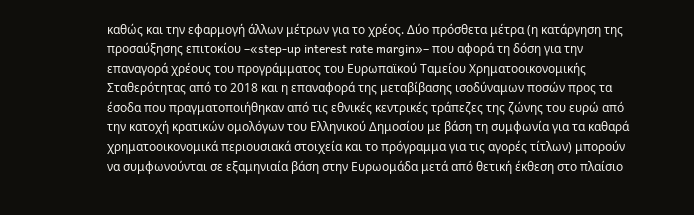καθώς και την εφαρμογή άλλων μέτρων για το χρέος. Δύο πρόσθετα μέτρα (η κατάργηση της προσαύξησης επιτοκίου –«step-up interest rate margin»– που αφορά τη δόση για την επαναγορά χρέους του προγράμματος του Ευρωπαϊκού Ταμείου Χρηματοοικονομικής Σταθερότητας από το 2018 και η επαναφορά της μεταβίβασης ισοδύναμων ποσών προς τα έσοδα που πραγματοποιήθηκαν από τις εθνικές κεντρικές τράπεζες της ζώνης του ευρώ από την κατοχή κρατικών ομολόγων του Ελληνικού Δημοσίου με βάση τη συμφωνία για τα καθαρά χρηματοοικονομικά περιουσιακά στοιχεία και το πρόγραμμα για τις αγορές τίτλων) μπορούν να συμφωνούνται σε εξαμηνιαία βάση στην Ευρωομάδα μετά από θετική έκθεση στο πλαίσιο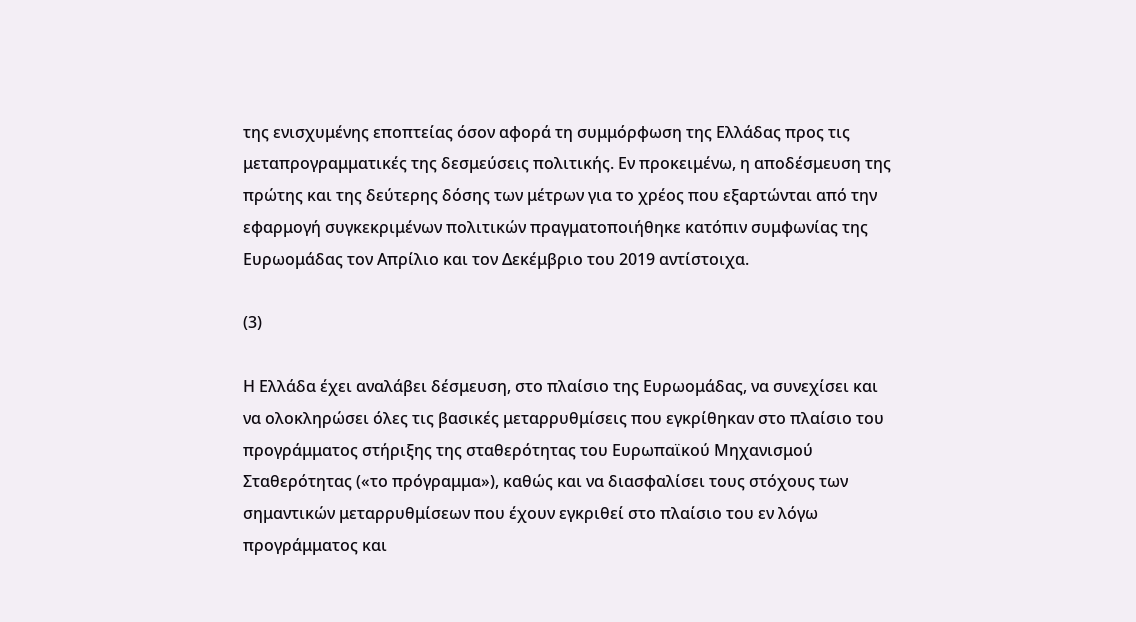της ενισχυμένης εποπτείας όσον αφορά τη συμμόρφωση της Ελλάδας προς τις μεταπρογραμματικές της δεσμεύσεις πολιτικής. Εν προκειμένω, η αποδέσμευση της πρώτης και της δεύτερης δόσης των μέτρων για το χρέος που εξαρτώνται από την εφαρμογή συγκεκριμένων πολιτικών πραγματοποιήθηκε κατόπιν συμφωνίας της Ευρωομάδας τον Απρίλιο και τον Δεκέμβριο του 2019 αντίστοιχα.

(3)

Η Ελλάδα έχει αναλάβει δέσμευση, στο πλαίσιο της Ευρωομάδας, να συνεχίσει και να ολοκληρώσει όλες τις βασικές μεταρρυθμίσεις που εγκρίθηκαν στο πλαίσιο του προγράμματος στήριξης της σταθερότητας του Ευρωπαϊκού Μηχανισμού Σταθερότητας («το πρόγραμμα»), καθώς και να διασφαλίσει τους στόχους των σημαντικών μεταρρυθμίσεων που έχουν εγκριθεί στο πλαίσιο του εν λόγω προγράμματος και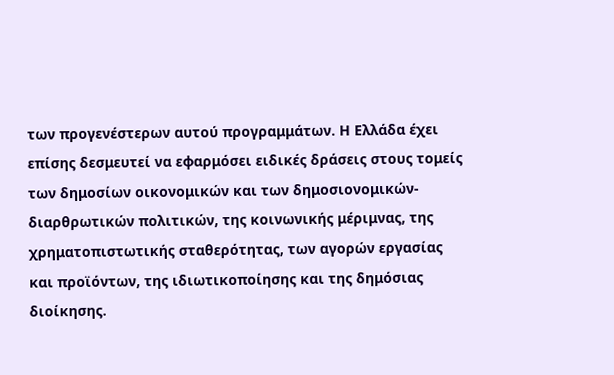των προγενέστερων αυτού προγραμμάτων. Η Ελλάδα έχει επίσης δεσμευτεί να εφαρμόσει ειδικές δράσεις στους τομείς των δημοσίων οικονομικών και των δημοσιονομικών-διαρθρωτικών πολιτικών, της κοινωνικής μέριμνας, της χρηματοπιστωτικής σταθερότητας, των αγορών εργασίας και προϊόντων, της ιδιωτικοποίησης και της δημόσιας διοίκησης.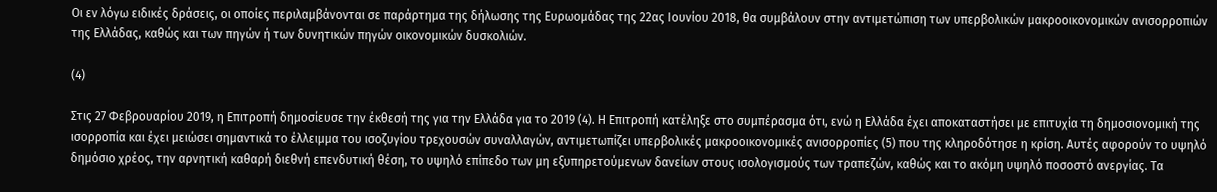Οι εν λόγω ειδικές δράσεις, οι οποίες περιλαμβάνονται σε παράρτημα της δήλωσης της Ευρωομάδας της 22ας Ιουνίου 2018, θα συμβάλουν στην αντιμετώπιση των υπερβολικών μακροοικονομικών ανισορροπιών της Ελλάδας, καθώς και των πηγών ή των δυνητικών πηγών οικονομικών δυσκολιών.

(4)

Στις 27 Φεβρουαρίου 2019, η Επιτροπή δημοσίευσε την έκθεσή της για την Ελλάδα για το 2019 (4). Η Επιτροπή κατέληξε στο συμπέρασμα ότι, ενώ η Ελλάδα έχει αποκαταστήσει με επιτυχία τη δημοσιονομική της ισορροπία και έχει μειώσει σημαντικά το έλλειμμα του ισοζυγίου τρεχουσών συναλλαγών, αντιμετωπίζει υπερβολικές μακροοικονομικές ανισορροπίες (5) που της κληροδότησε η κρίση. Αυτές αφορούν το υψηλό δημόσιο χρέος, την αρνητική καθαρή διεθνή επενδυτική θέση, το υψηλό επίπεδο των μη εξυπηρετούμενων δανείων στους ισολογισμούς των τραπεζών, καθώς και το ακόμη υψηλό ποσοστό ανεργίας. Τα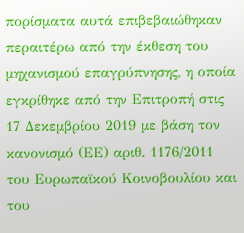πορίσματα αυτά επιβεβαιώθηκαν περαιτέρω από την έκθεση του μηχανισμού επαγρύπνησης, η οποία εγκρίθηκε από την Επιτροπή στις 17 Δεκεμβρίου 2019 με βάση τον κανονισμό (ΕΕ) αριθ. 1176/2011 του Ευρωπαϊκού Κοινοβουλίου και του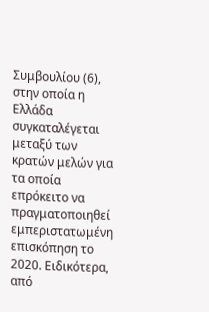Συμβουλίου (6), στην οποία η Ελλάδα συγκαταλέγεται μεταξύ των κρατών μελών για τα οποία επρόκειτο να πραγματοποιηθεί εμπεριστατωμένη επισκόπηση το 2020. Ειδικότερα, από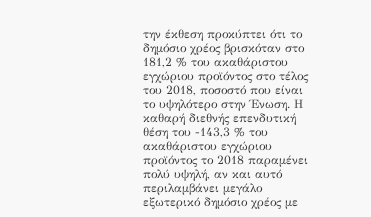την έκθεση προκύπτει ότι το δημόσιο χρέος βρισκόταν στο 181,2 % του ακαθάριστου εγχώριου προϊόντος στο τέλος του 2018, ποσοστό που είναι το υψηλότερο στην Ένωση. Η καθαρή διεθνής επενδυτική θέση του -143,3 % του ακαθάριστου εγχώριου προϊόντος το 2018 παραμένει πολύ υψηλή, αν και αυτό περιλαμβάνει μεγάλο εξωτερικό δημόσιο χρέος με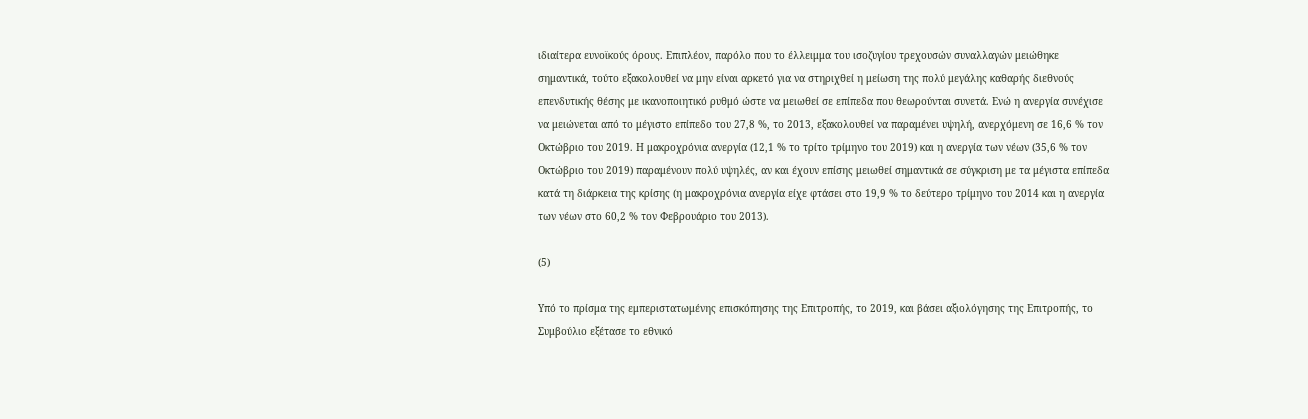ιδιαίτερα ευνοϊκούς όρους. Επιπλέον, παρόλο που το έλλειμμα του ισοζυγίου τρεχουσών συναλλαγών μειώθηκε σημαντικά, τούτο εξακολουθεί να μην είναι αρκετό για να στηριχθεί η μείωση της πολύ μεγάλης καθαρής διεθνούς επενδυτικής θέσης με ικανοποιητικό ρυθμό ώστε να μειωθεί σε επίπεδα που θεωρούνται συνετά. Ενώ η ανεργία συνέχισε να μειώνεται από το μέγιστο επίπεδο του 27,8 %, το 2013, εξακολουθεί να παραμένει υψηλή, ανερχόμενη σε 16,6 % τον Οκτώβριο του 2019. Η μακροχρόνια ανεργία (12,1 % το τρίτο τρίμηνο του 2019) και η ανεργία των νέων (35,6 % τον Οκτώβριο του 2019) παραμένουν πολύ υψηλές, αν και έχουν επίσης μειωθεί σημαντικά σε σύγκριση με τα μέγιστα επίπεδα κατά τη διάρκεια της κρίσης (η μακροχρόνια ανεργία είχε φτάσει στο 19,9 % το δεύτερο τρίμηνο του 2014 και η ανεργία των νέων στο 60,2 % τον Φεβρουάριο του 2013).

(5)

Υπό το πρίσμα της εμπεριστατωμένης επισκόπησης της Επιτροπής, το 2019, και βάσει αξιολόγησης της Επιτροπής, το Συμβούλιο εξέτασε το εθνικό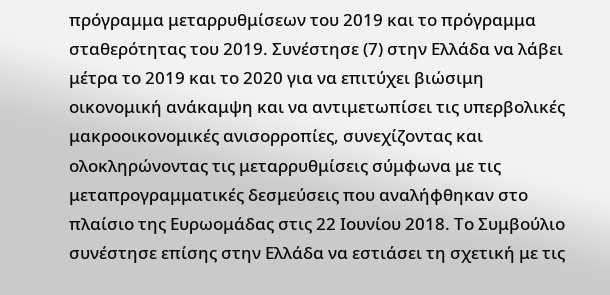πρόγραμμα μεταρρυθμίσεων του 2019 και το πρόγραμμα σταθερότητας του 2019. Συνέστησε (7) στην Ελλάδα να λάβει μέτρα το 2019 και το 2020 για να επιτύχει βιώσιμη οικονομική ανάκαμψη και να αντιμετωπίσει τις υπερβολικές μακροοικονομικές ανισορροπίες, συνεχίζοντας και ολοκληρώνοντας τις μεταρρυθμίσεις σύμφωνα με τις μεταπρογραμματικές δεσμεύσεις που αναλήφθηκαν στο πλαίσιο της Ευρωομάδας στις 22 Ιουνίου 2018. Το Συμβούλιο συνέστησε επίσης στην Ελλάδα να εστιάσει τη σχετική με τις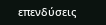επενδύσεις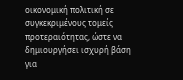οικονομική πολιτική σε συγκεκριμένους τομείς προτεραιότητας, ώστε να δημιουργήσει ισχυρή βάση για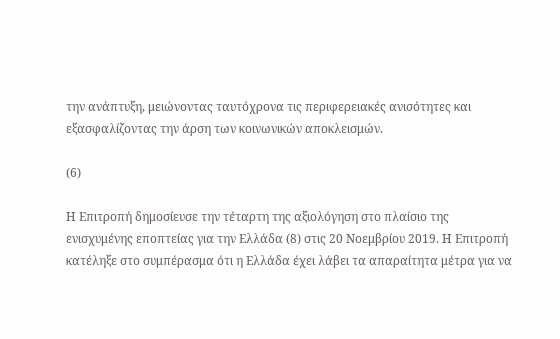την ανάπτυξη, μειώνοντας ταυτόχρονα τις περιφερειακές ανισότητες και εξασφαλίζοντας την άρση των κοινωνικών αποκλεισμών.

(6)

Η Επιτροπή δημοσίευσε την τέταρτη της αξιολόγηση στο πλαίσιο της ενισχυμένης εποπτείας για την Ελλάδα (8) στις 20 Νοεμβρίου 2019. Η Επιτροπή κατέληξε στο συμπέρασμα ότι η Ελλάδα έχει λάβει τα απαραίτητα μέτρα για να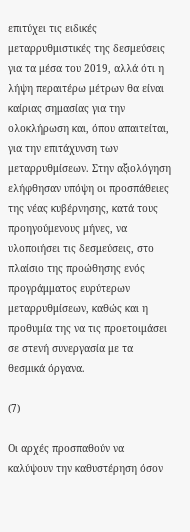επιτύχει τις ειδικές μεταρρυθμιστικές της δεσμεύσεις για τα μέσα του 2019, αλλά ότι η λήψη περαιτέρω μέτρων θα είναι καίριας σημασίας για την ολοκλήρωση και, όπου απαιτείται, για την επιτάχυνση των μεταρρυθμίσεων. Στην αξιολόγηση ελήφθησαν υπόψη οι προσπάθειες της νέας κυβέρνησης, κατά τους προηγούμενους μήνες, να υλοποιήσει τις δεσμεύσεις, στο πλαίσιο της προώθησης ενός προγράμματος ευρύτερων μεταρρυθμίσεων, καθώς και η προθυμία της να τις προετοιμάσει σε στενή συνεργασία με τα θεσμικά όργανα.

(7)

Οι αρχές προσπαθούν να καλύψουν την καθυστέρηση όσον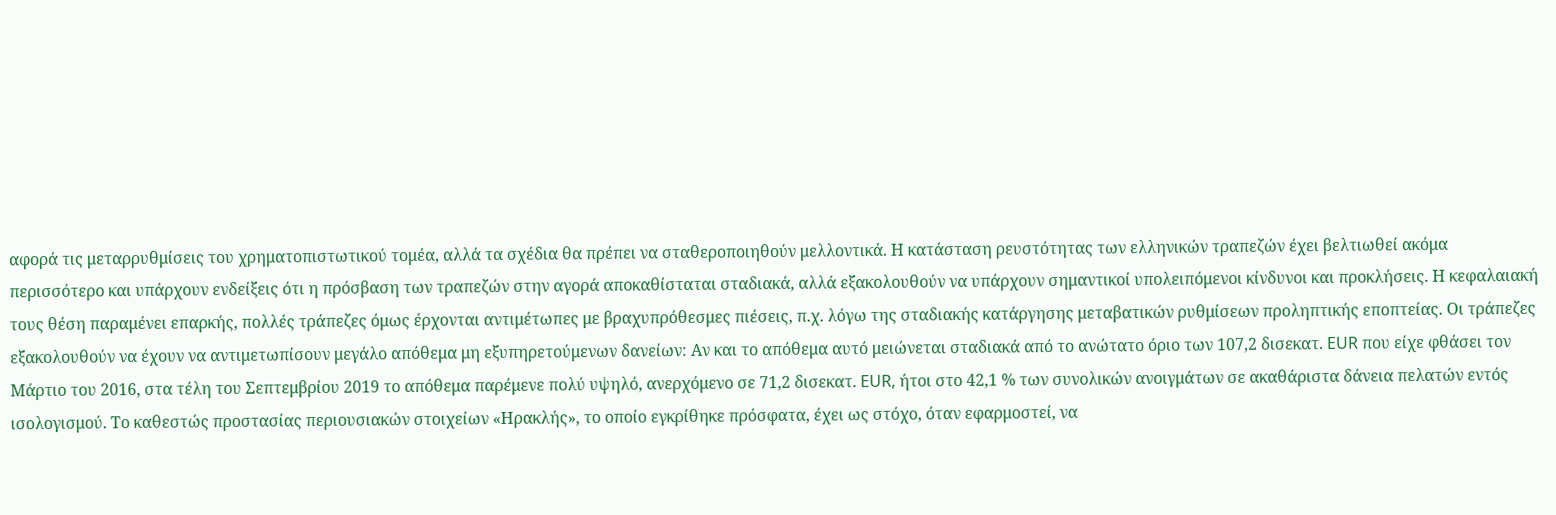αφορά τις μεταρρυθμίσεις του χρηματοπιστωτικού τομέα, αλλά τα σχέδια θα πρέπει να σταθεροποιηθούν μελλοντικά. Η κατάσταση ρευστότητας των ελληνικών τραπεζών έχει βελτιωθεί ακόμα περισσότερο και υπάρχουν ενδείξεις ότι η πρόσβαση των τραπεζών στην αγορά αποκαθίσταται σταδιακά, αλλά εξακολουθούν να υπάρχουν σημαντικοί υπολειπόμενοι κίνδυνοι και προκλήσεις. Η κεφαλαιακή τους θέση παραμένει επαρκής, πολλές τράπεζες όμως έρχονται αντιμέτωπες με βραχυπρόθεσμες πιέσεις, π.χ. λόγω της σταδιακής κατάργησης μεταβατικών ρυθμίσεων προληπτικής εποπτείας. Οι τράπεζες εξακολουθούν να έχουν να αντιμετωπίσουν μεγάλο απόθεμα μη εξυπηρετούμενων δανείων: Αν και το απόθεμα αυτό μειώνεται σταδιακά από το ανώτατο όριο των 107,2 δισεκατ. EUR που είχε φθάσει τον Μάρτιο του 2016, στα τέλη του Σεπτεμβρίου 2019 το απόθεμα παρέμενε πολύ υψηλό, ανερχόμενο σε 71,2 δισεκατ. EUR, ήτοι στο 42,1 % των συνολικών ανοιγμάτων σε ακαθάριστα δάνεια πελατών εντός ισολογισμού. Το καθεστώς προστασίας περιουσιακών στοιχείων «Ηρακλής», το οποίο εγκρίθηκε πρόσφατα, έχει ως στόχο, όταν εφαρμοστεί, να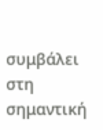συμβάλει στη σημαντική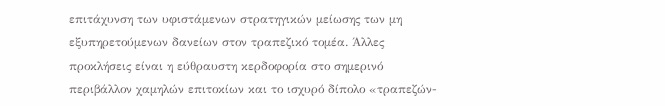επιτάχυνση των υφιστάμενων στρατηγικών μείωσης των μη εξυπηρετούμενων δανείων στον τραπεζικό τομέα. Άλλες προκλήσεις είναι η εύθραυστη κερδοφορία στο σημερινό περιβάλλον χαμηλών επιτοκίων και το ισχυρό δίπολο «τραπεζών-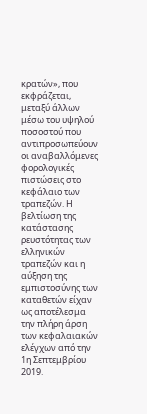κρατών», που εκφράζεται, μεταξύ άλλων μέσω του υψηλού ποσοστού που αντιπροσωπεύουν οι αναβαλλόμενες φορολογικές πιστώσεις στο κεφάλαιο των τραπεζών. Η βελτίωση της κατάστασης ρευστότητας των ελληνικών τραπεζών και η αύξηση της εμπιστοσύνης των καταθετών είχαν ως αποτέλεσμα την πλήρη άρση των κεφαλαιακών ελέγχων από την 1η Σεπτεμβρίου 2019.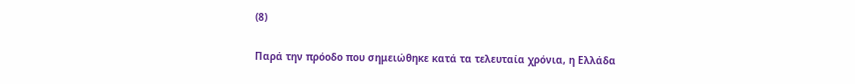(8)

Παρά την πρόοδο που σημειώθηκε κατά τα τελευταία χρόνια, η Ελλάδα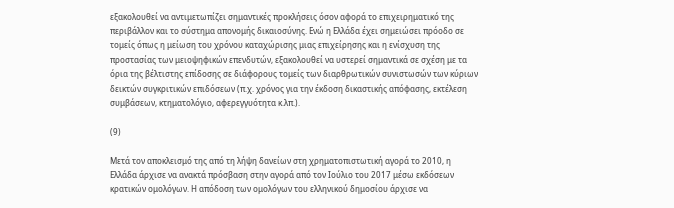εξακολουθεί να αντιμετωπίζει σημαντικές προκλήσεις όσον αφορά το επιχειρηματικό της περιβάλλον και το σύστημα απονομής δικαιοσύνης. Ενώ η Ελλάδα έχει σημειώσει πρόοδο σε τομείς όπως η μείωση του χρόνου καταχώρισης μιας επιχείρησης και η ενίσχυση της προστασίας των μειοψηφικών επενδυτών, εξακολουθεί να υστερεί σημαντικά σε σχέση με τα όρια της βέλτιστης επίδοσης σε διάφορους τομείς των διαρθρωτικών συνιστωσών των κύριων δεικτών συγκριτικών επιδόσεων (π.χ. χρόνος για την έκδοση δικαστικής απόφασης, εκτέλεση συμβάσεων, κτηματολόγιο, αφερεγγυότητα κ.λπ.).

(9)

Μετά τον αποκλεισμό της από τη λήψη δανείων στη χρηματοπιστωτική αγορά το 2010, η Ελλάδα άρχισε να ανακτά πρόσβαση στην αγορά από τον Ιούλιο του 2017 μέσω εκδόσεων κρατικών ομολόγων. Η απόδοση των ομολόγων του ελληνικού δημοσίου άρχισε να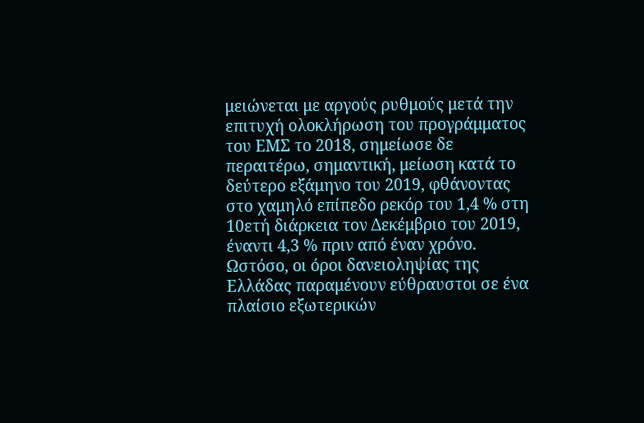μειώνεται με αργούς ρυθμούς μετά την επιτυχή ολοκλήρωση του προγράμματος του ΕΜΣ το 2018, σημείωσε δε περαιτέρω, σημαντική, μείωση κατά το δεύτερο εξάμηνο του 2019, φθάνοντας στο χαμηλό επίπεδο ρεκόρ του 1,4 % στη 10ετή διάρκεια τον Δεκέμβριο του 2019, έναντι 4,3 % πριν από έναν χρόνο. Ωστόσο, οι όροι δανειοληψίας της Ελλάδας παραμένουν εύθραυστοι σε ένα πλαίσιο εξωτερικών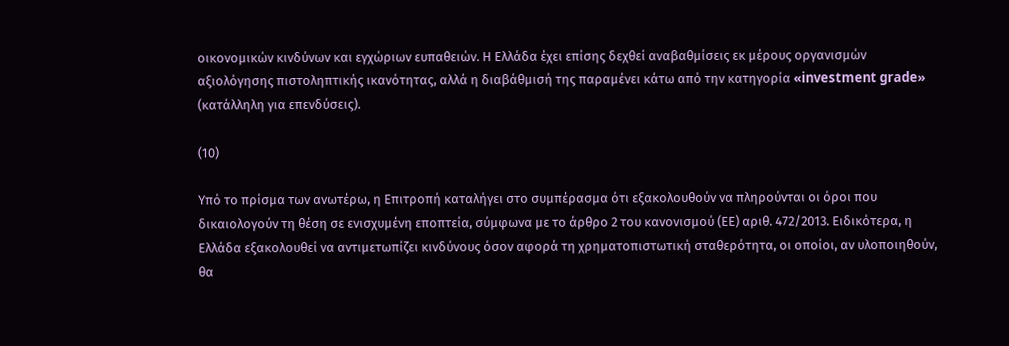οικονομικών κινδύνων και εγχώριων ευπαθειών. Η Ελλάδα έχει επίσης δεχθεί αναβαθμίσεις εκ μέρους οργανισμών αξιολόγησης πιστοληπτικής ικανότητας, αλλά η διαβάθμισή της παραμένει κάτω από την κατηγορία «investment grade» (κατάλληλη για επενδύσεις).

(10)

Υπό το πρίσμα των ανωτέρω, η Επιτροπή καταλήγει στο συμπέρασμα ότι εξακολουθούν να πληρούνται οι όροι που δικαιολογούν τη θέση σε ενισχυμένη εποπτεία, σύμφωνα με το άρθρο 2 του κανονισμού (ΕΕ) αριθ. 472/2013. Ειδικότερα, η Ελλάδα εξακολουθεί να αντιμετωπίζει κινδύνους όσον αφορά τη χρηματοπιστωτική σταθερότητα, οι οποίοι, αν υλοποιηθούν, θα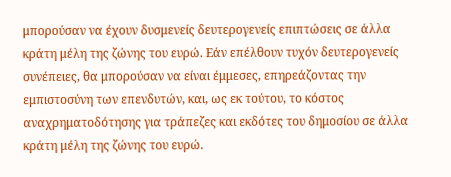μπορούσαν να έχουν δυσμενείς δευτερογενείς επιπτώσεις σε άλλα κράτη μέλη της ζώνης του ευρώ. Εάν επέλθουν τυχόν δευτερογενείς συνέπειες, θα μπορούσαν να είναι έμμεσες, επηρεάζοντας την εμπιστοσύνη των επενδυτών, και, ως εκ τούτου, το κόστος αναχρηματοδότησης για τράπεζες και εκδότες του δημοσίου σε άλλα κράτη μέλη της ζώνης του ευρώ.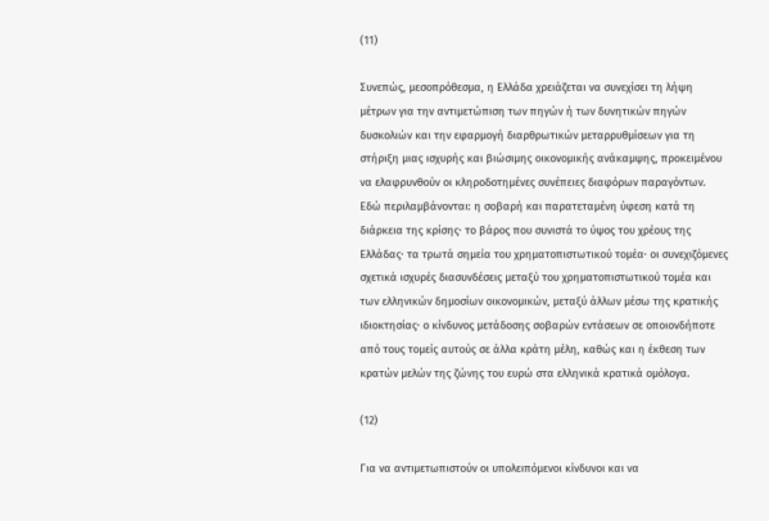(11)

Συνεπώς, μεσοπρόθεσμα, η Ελλάδα χρειάζεται να συνεχίσει τη λήψη μέτρων για την αντιμετώπιση των πηγών ή των δυνητικών πηγών δυσκολιών και την εφαρμογή διαρθρωτικών μεταρρυθμίσεων για τη στήριξη μιας ισχυρής και βιώσιμης οικονομικής ανάκαμψης, προκειμένου να ελαφρυνθούν οι κληροδοτημένες συνέπειες διαφόρων παραγόντων. Εδώ περιλαμβάνονται: η σοβαρή και παρατεταμένη ύφεση κατά τη διάρκεια της κρίσης· το βάρος που συνιστά το ύψος του χρέους της Ελλάδας· τα τρωτά σημεία του χρηματοπιστωτικού τομέα· οι συνεχιζόμενες σχετικά ισχυρές διασυνδέσεις μεταξύ του χρηματοπιστωτικού τομέα και των ελληνικών δημοσίων οικονομικών, μεταξύ άλλων μέσω της κρατικής ιδιοκτησίας· ο κίνδυνος μετάδοσης σοβαρών εντάσεων σε οποιονδήποτε από τους τομείς αυτούς σε άλλα κράτη μέλη, καθώς και η έκθεση των κρατών μελών της ζώνης του ευρώ στα ελληνικά κρατικά ομόλογα.

(12)

Για να αντιμετωπιστούν οι υπολειπόμενοι κίνδυνοι και να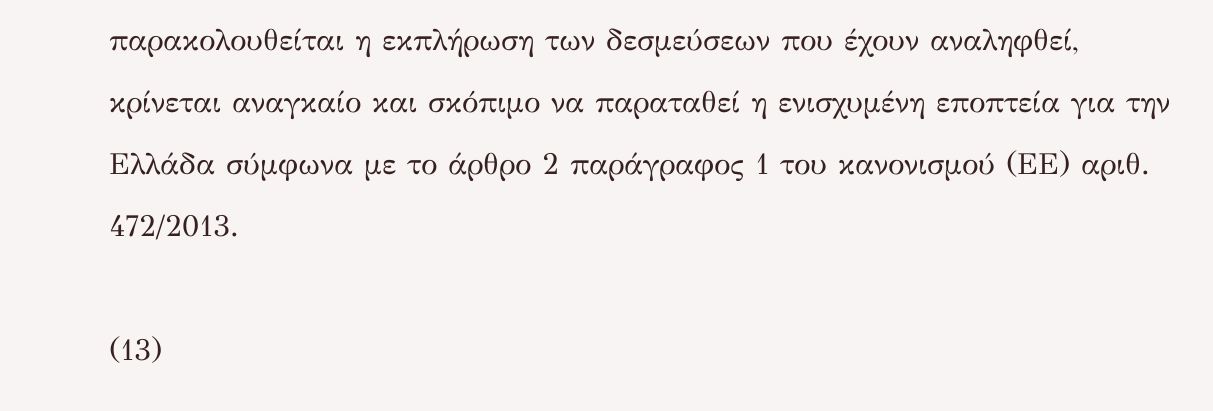παρακολουθείται η εκπλήρωση των δεσμεύσεων που έχουν αναληφθεί, κρίνεται αναγκαίο και σκόπιμο να παραταθεί η ενισχυμένη εποπτεία για την Ελλάδα σύμφωνα με το άρθρο 2 παράγραφος 1 του κανονισμού (ΕΕ) αριθ. 472/2013.

(13)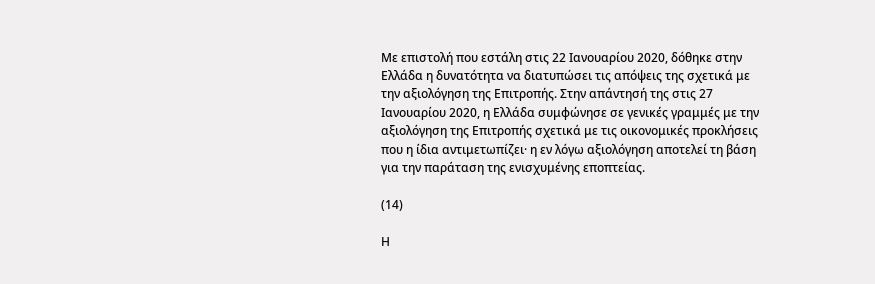Με επιστολή που εστάλη στις 22 Ιανουαρίου 2020, δόθηκε στην Ελλάδα η δυνατότητα να διατυπώσει τις απόψεις της σχετικά με την αξιολόγηση της Επιτροπής. Στην απάντησή της στις 27 Ιανουαρίου 2020, η Ελλάδα συμφώνησε σε γενικές γραμμές με την αξιολόγηση της Επιτροπής σχετικά με τις οικονομικές προκλήσεις που η ίδια αντιμετωπίζει· η εν λόγω αξιολόγηση αποτελεί τη βάση για την παράταση της ενισχυμένης εποπτείας.

(14)

Η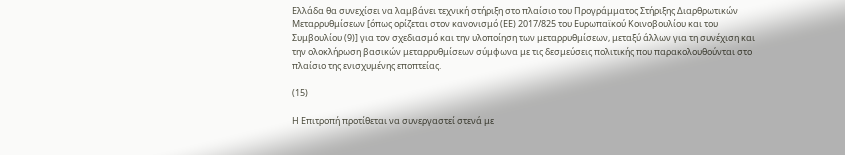Ελλάδα θα συνεχίσει να λαμβάνει τεχνική στήριξη στο πλαίσιο του Προγράμματος Στήριξης Διαρθρωτικών Μεταρρυθμίσεων [όπως ορίζεται στον κανονισμό (ΕΕ) 2017/825 του Ευρωπαϊκού Κοινοβουλίου και του Συμβουλίου (9)] για τον σχεδιασμό και την υλοποίηση των μεταρρυθμίσεων, μεταξύ άλλων για τη συνέχιση και την ολοκλήρωση βασικών μεταρρυθμίσεων σύμφωνα με τις δεσμεύσεις πολιτικής που παρακολουθούνται στο πλαίσιο της ενισχυμένης εποπτείας.

(15)

Η Επιτροπή προτίθεται να συνεργαστεί στενά με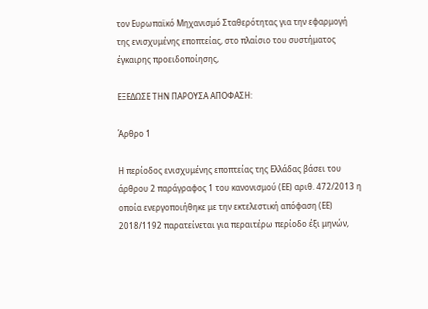τον Ευρωπαϊκό Μηχανισμό Σταθερότητας για την εφαρμογή της ενισχυμένης εποπτείας, στο πλαίσιο του συστήματος έγκαιρης προειδοποίησης,

ΕΞΕΔΩΣΕ ΤΗΝ ΠΑΡΟΥΣΑ ΑΠΟΦΑΣΗ:

Άρθρο 1

Η περίοδος ενισχυμένης εποπτείας της Ελλάδας βάσει του άρθρου 2 παράγραφος 1 του κανονισμού (ΕΕ) αριθ. 472/2013 η οποία ενεργοποιήθηκε με την εκτελεστική απόφαση (ΕΕ) 2018/1192 παρατείνεται για περαιτέρω περίοδο έξι μηνών,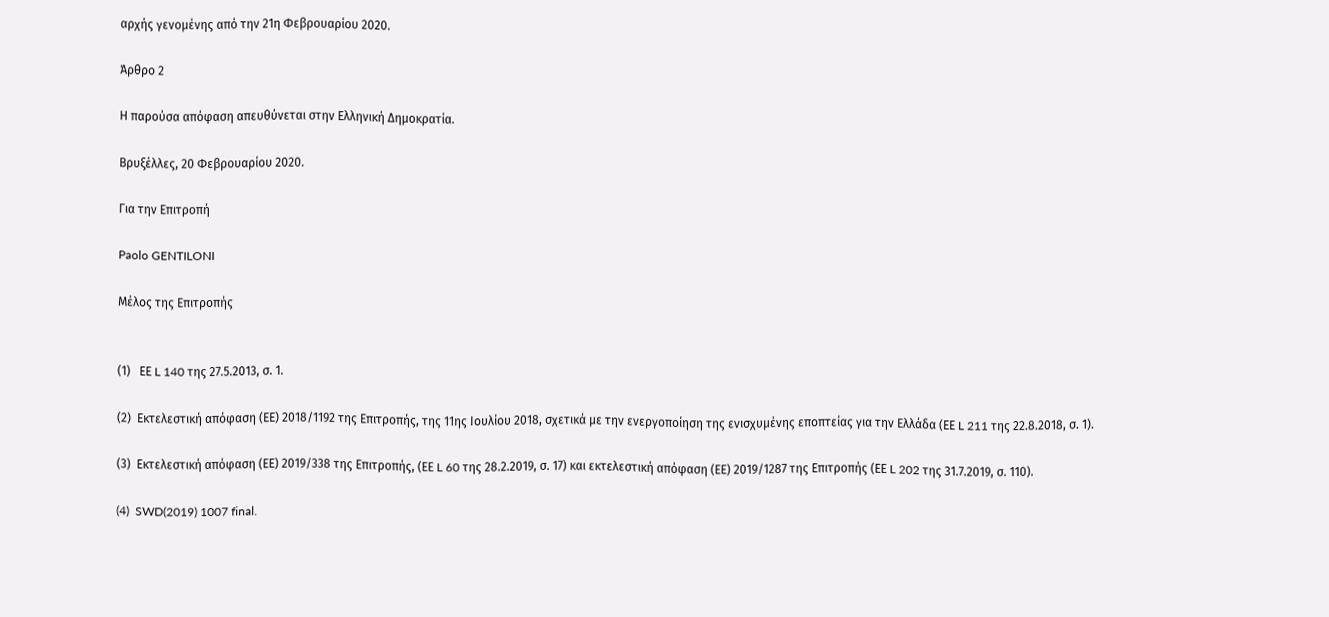αρχής γενομένης από την 21η Φεβρουαρίου 2020.

Άρθρο 2

Η παρούσα απόφαση απευθύνεται στην Ελληνική Δημοκρατία.

Βρυξέλλες, 20 Φεβρουαρίου 2020.

Για την Επιτροπή

Paolo GENTILONI

Μέλος της Επιτροπής


(1)   ΕΕ L 140 της 27.5.2013, σ. 1.

(2)  Εκτελεστική απόφαση (ΕΕ) 2018/1192 της Επιτροπής, της 11ης Ιουλίου 2018, σχετικά με την ενεργοποίηση της ενισχυμένης εποπτείας για την Ελλάδα (ΕΕ L 211 της 22.8.2018, σ. 1).

(3)  Εκτελεστική απόφαση (ΕΕ) 2019/338 της Επιτροπής, (ΕΕ L 60 της 28.2.2019, σ. 17) και εκτελεστική απόφαση (ΕΕ) 2019/1287 της Επιτροπής (ΕΕ L 202 της 31.7.2019, σ. 110).

(4)  SWD(2019) 1007 final.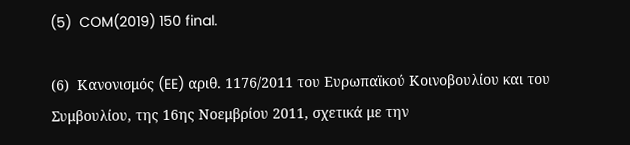(5)  COM(2019) 150 final.

(6)  Κανονισμός (EE) αριθ. 1176/2011 του Ευρωπαϊκού Κοινοβουλίου και του Συμβουλίου, της 16ης Νοεμβρίου 2011, σχετικά με την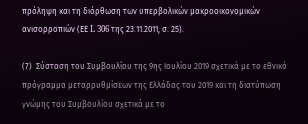πρόληψη και τη διόρθωση των υπερβολικών μακροοικονομικών ανισορροπιών (ΕΕ L 306 της 23.11.2011, σ. 25).

(7)  Σύσταση του Συμβουλίου της 9ης Ιουλίου 2019 σχετικά με το εθνικό πρόγραμμα μεταρρυθμίσεων της Ελλάδας του 2019 και τη διατύπωση γνώμης του Συμβουλίου σχετικά με το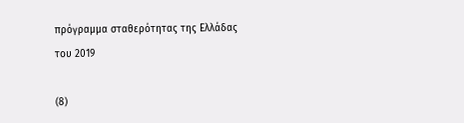πρόγραμμα σταθερότητας της Ελλάδας του 2019

(8)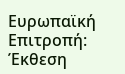Ευρωπαϊκή Επιτροπή: Έκθεση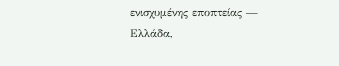ενισχυμένης εποπτείας — Ελλάδα,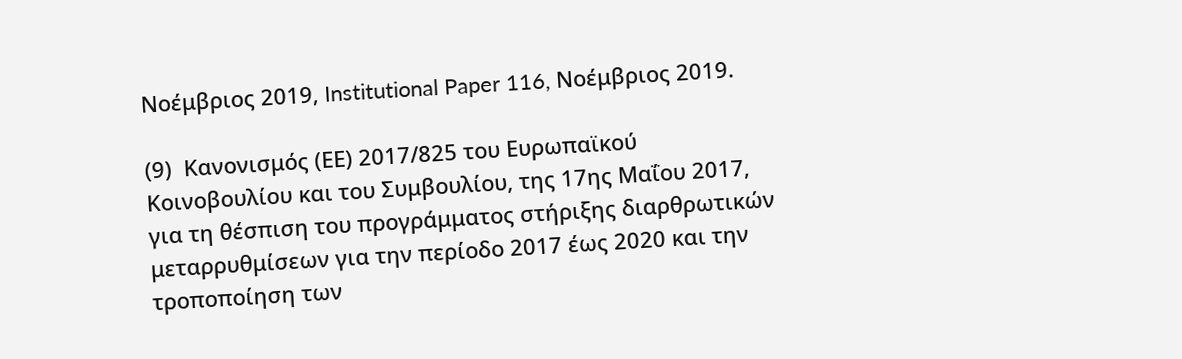Νοέμβριος 2019, Institutional Paper 116, Νοέμβριος 2019.

(9)  Κανονισμός (ΕΕ) 2017/825 του Ευρωπαϊκού Κοινοβουλίου και του Συμβουλίου, της 17ης Μαΐου 2017, για τη θέσπιση του προγράμματος στήριξης διαρθρωτικών μεταρρυθμίσεων για την περίοδο 2017 έως 2020 και την τροποποίηση των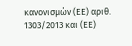κανονισμών (ΕΕ) αριθ. 1303/2013 και (ΕΕ)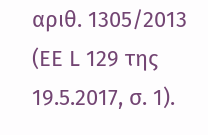αριθ. 1305/2013 (ΕΕ L 129 της 19.5.2017, σ. 1).